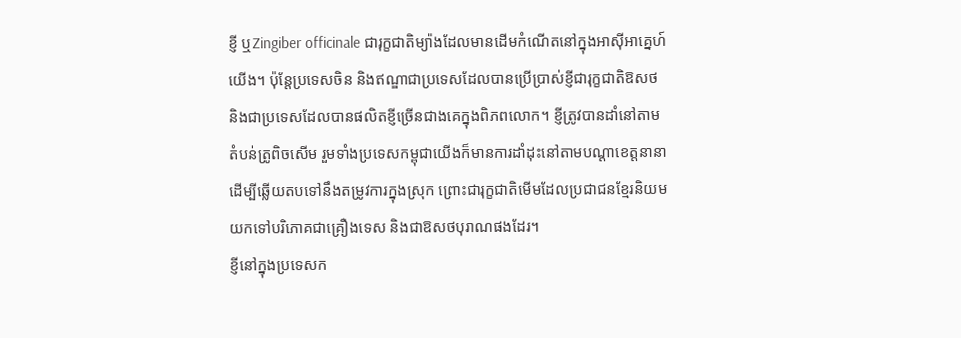ខ្ញី ឬZingiber officinale ជារុក្ខជាតិម្យ៉ាងដែលមានដើមកំណើតនៅក្នុងអាសុីអាគ្នេហ៍យើង។ ប៉ុន្តែប្រទេសចិន និងឥណ្ឌាជាប្រទេសដែលបានប្រើប្រាស់ខ្ញីជារុក្ខជាតិឱសថ និងជាប្រទេសដែលបានផលិតខ្ញីច្រើនជាងគេក្នុងពិភពលោក។ ខ្ញីត្រូវបានដាំនៅតាមតំបន់ត្រូពិចសើម រួមទាំងប្រទេសកម្ពុជាយើងក៏មានការដាំដុះនៅតាមបណ្ដាខេត្តនានា ដើម្បីឆ្លើយតបទៅនឹងតម្រូវការក្នុងស្រុក ព្រោះជារុក្ខជាតិមើមដែលប្រជាជនខ្មែរនិយមយកទៅបរិភោគជាគ្រឿងទេស និងជាឱសថបុរាណផងដែរ។
ខ្ញីនៅក្នុងប្រទេសក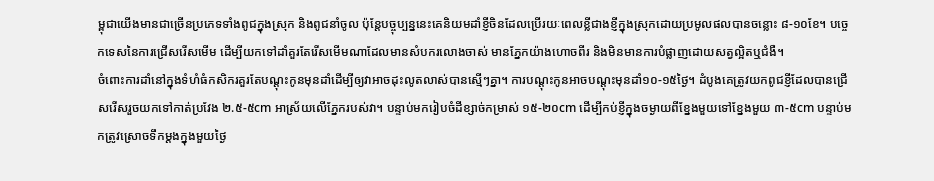ម្ពុជាយើងមានជាច្រើនប្រភេទទាំងពូជក្នុងស្រុក និងពូជនាំចូល ប៉ុន្តែបច្ចុប្បន្ននេះគេនិយមដាំខ្ញីចិនដែលប្រើរយៈពេលខ្លីជាងខ្ញីក្នុងស្រុកដោយប្រមូលផលបានចន្លោះ ៨-១០ខែ។ បច្ចេកទេសនៃការជ្រើសរើសមើម ដើម្បីយកទៅដាំគួរតែរើសមើមណាដែលមានសំបករលោងចាស់ មានភ្នែកយ៉ាងហោចពីរ និងមិនមានការបំផ្លាញដោយសត្វល្អិតឬជំងឺ។
ចំពោះការដាំនៅក្នុងទំហំធំកសិករគួរតែបណ្ដុះកូនមុនដាំដើម្បីឲ្យវាអាចដុះលូតលាស់បានស្មើៗគ្នា។ ការបណ្ដុះកូនអាចបណ្ដុះមុនដាំ១០-១៥ថ្ងៃ។ ដំបូងគេត្រូវយកពូជខ្ញីដែលបានជ្រើសរើសរួចយកទៅកាត់ប្រវែង ២.៥-៥cm អាស្រ័យលើភ្នែករបស់វា។ បន្ទាប់មករៀបចំដីខ្សាច់កម្រាស់ ១៥-២០cm ដើម្បីកប់ខ្ញីក្នុងចម្ងាយពីខ្នែងមួយទៅខ្នែងមួយ ៣-៥cm បន្ទាប់មកត្រូវស្រោចទឹកម្ដងក្នុងមួយថ្ងៃ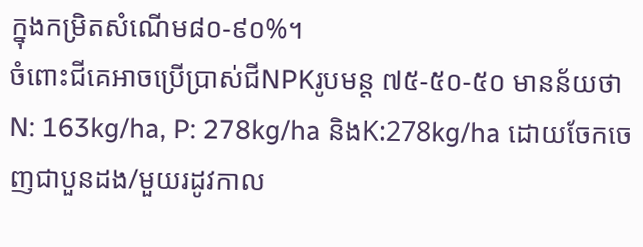ក្នុងកម្រិតសំណើម៨០-៩០%។
ចំពោះជីគេអាចប្រើប្រាស់ជីNPKរូបមន្ត ៧៥-៥០-៥០ មានន័យថា N: 163kg/ha, P: 278kg/ha និងK:278kg/ha ដោយចែកចេញជាបួនដង/មួយរដូវកាល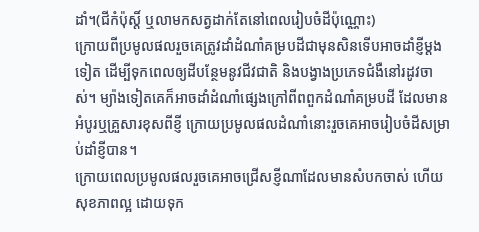ដាំ។(ជីកំប៉ុស្តិ៍ ឬលាមកសត្វដាក់តែនៅពេលរៀបចំដីប៉ុណ្ណោះ)
ក្រោយពីប្រមូលផលរួចគេត្រូវដាំដំណាំគម្របដីជាមុនសិនទើបអាចដាំខ្ញីម្ដងទៀត ដើម្បីទុកពេលឲ្យដីបន្ថែមនូវជីវជាតិ និងបង្វាងប្រភេទជំងឺនៅរដូវចាស់។ ម្យ៉ាងទៀតគេក៏អាចដាំដំណាំផ្សេងក្រៅពីពពួកដំណាំគម្របដី ដែលមានអំបូរឬគ្រួសារខុសពីខ្ញី ក្រោយប្រមូលផលដំណាំនោះរួចគេអាចរៀបចំដីសម្រាប់ដាំខ្ញីបាន។
ក្រោយពេលប្រមូលផលរួចគេអាចជ្រើសខ្ញីណាដែលមានសំបកចាស់ ហើយសុខភាពល្អ ដោយទុក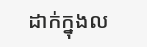ដាក់ក្នុងល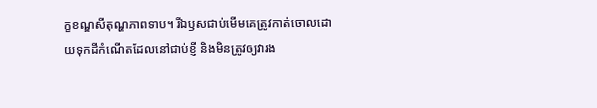ក្ខខណ្ឌសីតុណ្ហភាពទាប។ រីឯឫសជាប់មើមគេត្រូវកាត់ចោលដោយទុកដីកំណើតដែលនៅជាប់ខ្ញី និងមិនត្រូវឲ្យវារង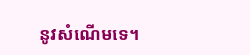នូវសំណើមទេ។